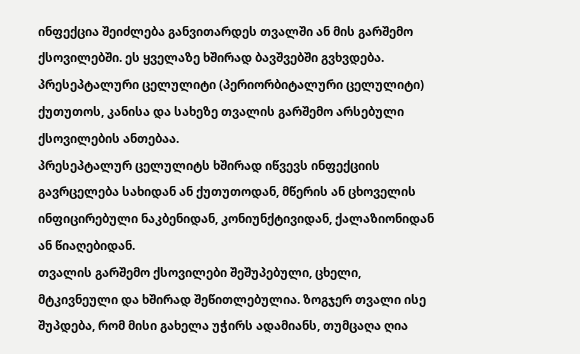ინფექცია შეიძლება განვითარდეს თვალში ან მის გარშემო ქსოვილებში. ეს ყველაზე ხშირად ბავშვებში გვხვდება.
პრესეპტალური ცელულიტი (პერიორბიტალური ცელულიტი) ქუთუთოს, კანისა და სახეზე თვალის გარშემო არსებული ქსოვილების ანთებაა.
პრესეპტალურ ცელულიტს ხშირად იწვევს ინფექციის გავრცელება სახიდან ან ქუთუთოდან, მწერის ან ცხოველის ინფიცირებული ნაკბენიდან, კონიუნქტივიდან, ქალაზიონიდან ან წიაღებიდან.
თვალის გარშემო ქსოვილები შეშუპებული, ცხელი, მტკივნეული და ხშირად შეწითლებულია. ზოგჯერ თვალი ისე შუპდება, რომ მისი გახელა უჭირს ადამიანს, თუმცაღა ღია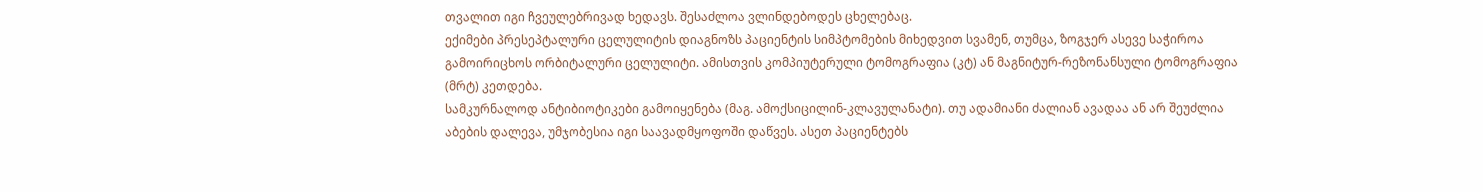თვალით იგი ჩვეულებრივად ხედავს. შესაძლოა ვლინდებოდეს ცხელებაც.
ექიმები პრესეპტალური ცელულიტის დიაგნოზს პაციენტის სიმპტომების მიხედვით სვამენ, თუმცა, ზოგჯერ ასევე საჭიროა გამოირიცხოს ორბიტალური ცელულიტი. ამისთვის კომპიუტერული ტომოგრაფია (კტ) ან მაგნიტურ-რეზონანსული ტომოგრაფია (მრტ) კეთდება.
სამკურნალოდ ანტიბიოტიკები გამოიყენება (მაგ. ამოქსიცილინ-კლავულანატი). თუ ადამიანი ძალიან ავადაა ან არ შეუძლია აბების დალევა, უმჯობესია იგი საავადმყოფოში დაწვეს. ასეთ პაციენტებს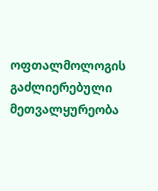ოფთალმოლოგის გაძლიერებული მეთვალყურეობა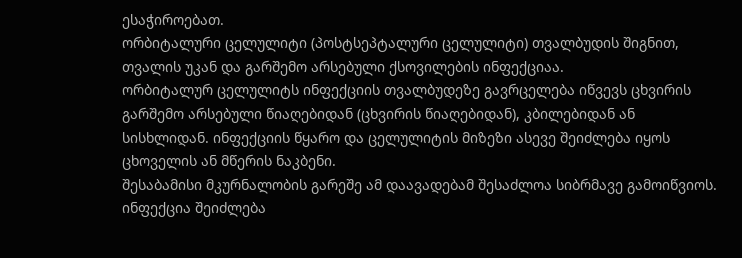ესაჭიროებათ.
ორბიტალური ცელულიტი (პოსტსეპტალური ცელულიტი) თვალბუდის შიგნით, თვალის უკან და გარშემო არსებული ქსოვილების ინფექციაა.
ორბიტალურ ცელულიტს ინფექციის თვალბუდეზე გავრცელება იწვევს ცხვირის გარშემო არსებული წიაღებიდან (ცხვირის წიაღებიდან), კბილებიდან ან სისხლიდან. ინფექციის წყარო და ცელულიტის მიზეზი ასევე შეიძლება იყოს ცხოველის ან მწერის ნაკბენი.
შესაბამისი მკურნალობის გარეშე ამ დაავადებამ შესაძლოა სიბრმავე გამოიწვიოს. ინფექცია შეიძლება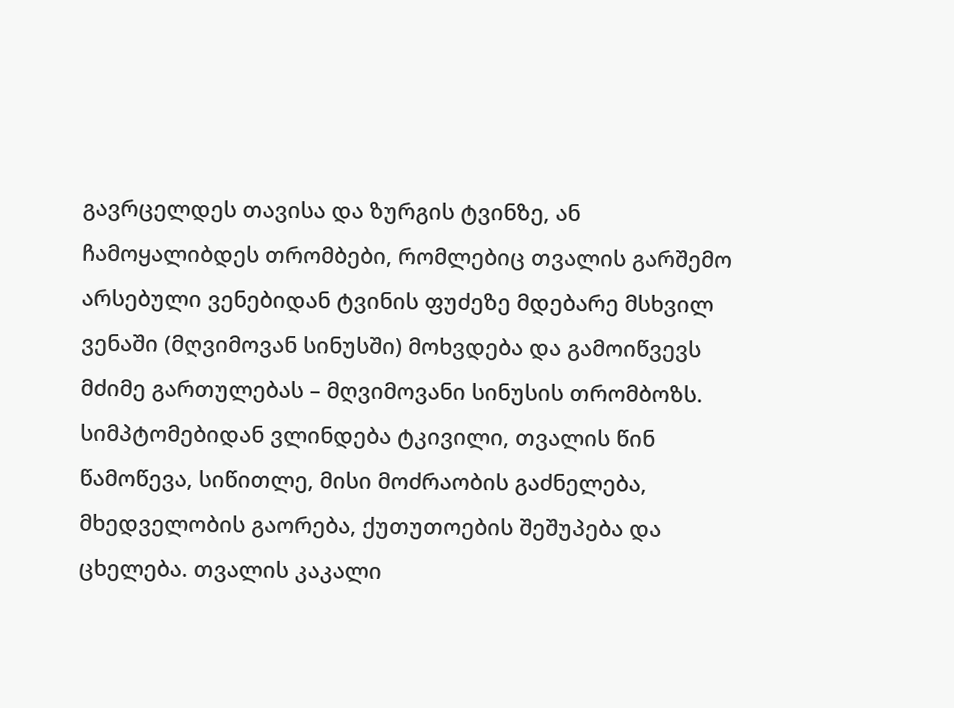გავრცელდეს თავისა და ზურგის ტვინზე, ან ჩამოყალიბდეს თრომბები, რომლებიც თვალის გარშემო არსებული ვენებიდან ტვინის ფუძეზე მდებარე მსხვილ ვენაში (მღვიმოვან სინუსში) მოხვდება და გამოიწვევს მძიმე გართულებას – მღვიმოვანი სინუსის თრომბოზს.
სიმპტომებიდან ვლინდება ტკივილი, თვალის წინ წამოწევა, სიწითლე, მისი მოძრაობის გაძნელება, მხედველობის გაორება, ქუთუთოების შეშუპება და ცხელება. თვალის კაკალი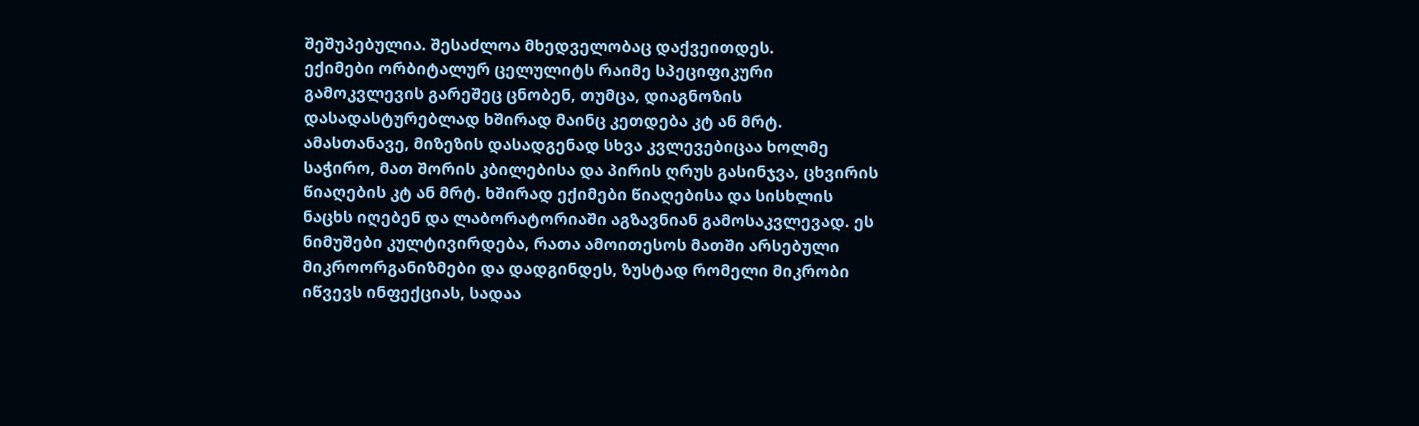შეშუპებულია. შესაძლოა მხედველობაც დაქვეითდეს.
ექიმები ორბიტალურ ცელულიტს რაიმე სპეციფიკური გამოკვლევის გარეშეც ცნობენ, თუმცა, დიაგნოზის დასადასტურებლად ხშირად მაინც კეთდება კტ ან მრტ. ამასთანავე, მიზეზის დასადგენად სხვა კვლევებიცაა ხოლმე საჭირო, მათ შორის კბილებისა და პირის ღრუს გასინჯვა, ცხვირის წიაღების კტ ან მრტ. ხშირად ექიმები წიაღებისა და სისხლის ნაცხს იღებენ და ლაბორატორიაში აგზავნიან გამოსაკვლევად. ეს ნიმუშები კულტივირდება, რათა ამოითესოს მათში არსებული მიკროორგანიზმები და დადგინდეს, ზუსტად რომელი მიკრობი იწვევს ინფექციას, სადაა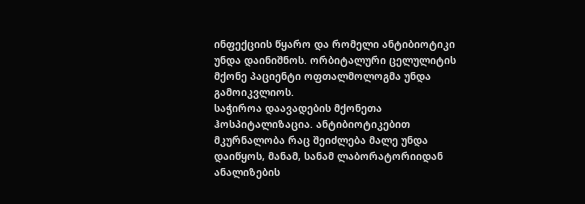ინფექციის წყარო და რომელი ანტიბიოტიკი უნდა დაინიშნოს. ორბიტალური ცელულიტის მქონე პაციენტი ოფთალმოლოგმა უნდა გამოიკვლიოს.
საჭიროა დაავადების მქონეთა ჰოსპიტალიზაცია. ანტიბიოტიკებით მკურნალობა რაც შეიძლება მალე უნდა დაიწყოს, მანამ, სანამ ლაბორატორიიდან ანალიზების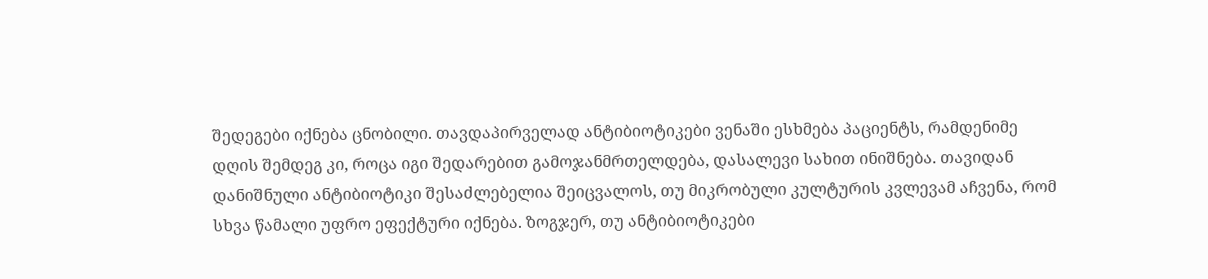შედეგები იქნება ცნობილი. თავდაპირველად ანტიბიოტიკები ვენაში ესხმება პაციენტს, რამდენიმე დღის შემდეგ კი, როცა იგი შედარებით გამოჯანმრთელდება, დასალევი სახით ინიშნება. თავიდან დანიშნული ანტიბიოტიკი შესაძლებელია შეიცვალოს, თუ მიკრობული კულტურის კვლევამ აჩვენა, რომ სხვა წამალი უფრო ეფექტური იქნება. ზოგჯერ, თუ ანტიბიოტიკები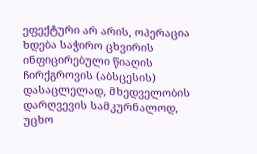ეფექტური არ არის, ოპერაცია ხდება საჭირო ცხვირის ინფიცირებული წიაღის ჩირქგროვის (აბსცესის) დასაცლელად, მხედველობის დარღვევის სამკურნალოდ, უცხო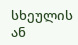სხეულის ან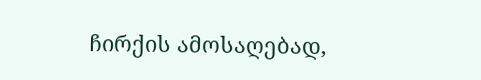ჩირქის ამოსაღებად,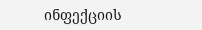ინფექციის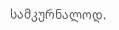სამკურნალოდ.